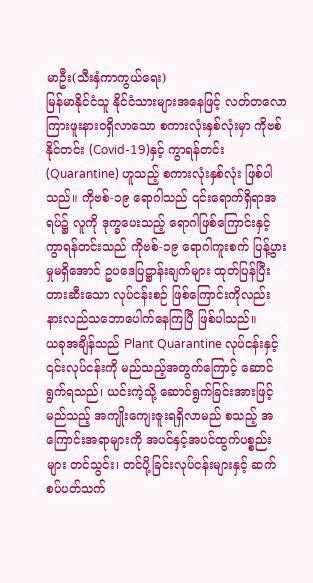မာဦး(သီးနှံကာကွယ်ရေး)
မြန်မာနိုင်ငံသူ နိုင်ငံသားများအနေဖြင့် လတ်တလော ကြားဖူးနားဝရှိလာသော စကားလုံးနှစ်လုံးမှာ ကိုဗစ်နိုင်တင်း (Covid-19)နှင့် ကွာရန်တင်း (Quarantine) ဟူသည့် စကားလုံးနှစ်လုံး ဖြစ်ပါသည်။ ကိုဗစ်-၁၉ ရောဂါသည် ၎င်းရောက်ရှိရာအရပ်၌ လူကို ဒုက္ခပေးသည့် ရောဂါဖြစ်ကြောင်းနှင့် ကွာရန်တင်းသည် ကိုဗစ်-၁၉ ရောဂါကူးစက် ပြန့်ပွားမှုမရှိအောင် ဥပဒေပြဋ္ဌာန်းချက်များ ထုတ်ပြန်ပြီး တားဆီးသော လုပ်ငန်းစဉ် ဖြစ်ကြောင်းကိုလည်း နားလည်သဘောပေါက်နေကြပြီ ဖြစ်ပါသည်။
ယခုအချိန်သည် Plant Quarantine လုပ်ငန်းနှင့် ၎င်းလုပ်ငန်းကို မည်သည့်အတွက်ကြောင့် ဆောင်ရွက်ရသည်၊ ယင်းကဲ့သို့ ဆောင်ရွက်ခြင်းအားဖြင့် မည်သည့် အကျိုးကျေးဇူးရရှိလာမည် စသည့် အကြောင်းအရာများကို အပင်နှင့်အပင်ထွက်ပစ္စည်းများ တင်သွင်း၊ တင်ပို့ခြင်းလုပ်ငန်းများနှင့် ဆက်စပ်ပတ်သက်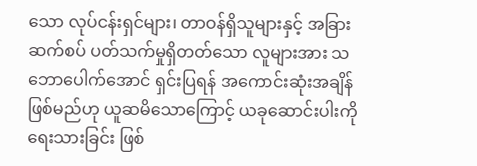သော လုပ်ငန်းရှင်များ၊ တာဝန်ရှိသူများနှင့် အခြားဆက်စပ် ပတ်သက်မှုရှိတတ်သော လူများအား သဘောပေါက်အောင် ရှင်းပြရန် အကောင်းဆုံးအချိန်ဖြစ်မည်ဟု ယူဆမိသောကြောင့် ယခုဆောင်းပါးကို ရေးသားခြင်း ဖြစ်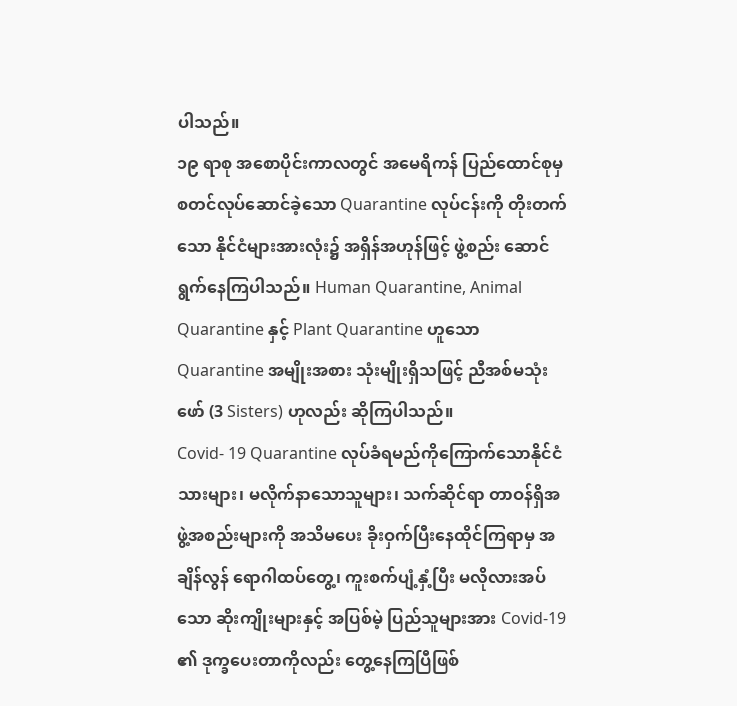ပါသည်။
၁၉ ရာစု အစောပိုင်းကာလတွင် အမေရိကန် ပြည်ထောင်စုမှ စတင်လုပ်ဆောင်ခဲ့သော Quarantine လုပ်ငန်းကို တိုးတက်သော နိုင်ငံများအားလုံး၌ အရှိန်အဟုန်ဖြင့် ဖွဲ့စည်း ဆောင်ရွက်နေကြပါသည်။ Human Quarantine, Animal Quarantine နှင့် Plant Quarantine ဟူသော Quarantine အမျိုးအစား သုံးမျိုးရှိသဖြင့် ညီအစ်မသုံးဖော် (3 Sisters) ဟုလည်း ဆိုကြပါသည်။
Covid- 19 Quarantine လုပ်ခံရမည်ကိုကြောက်သောနိုင်ငံသားများ၊ မလိုက်နာသောသူများ၊ သက်ဆိုင်ရာ တာဝန်ရှိအဖွဲ့အစည်းများကို အသိမပေး ခိုးဝှက်ပြီးနေထိုင်ကြရာမှ အချိန်လွန် ရောဂါထပ်တွေ့၊ ကူးစက်ပျံ့နှံ့ပြီး မလိုလားအပ်သော ဆိုးကျိုးများနှင့် အပြစ်မဲ့ ပြည်သူများအား Covid-19 ၏ ဒုက္ခပေးတာကိုလည်း တွေ့နေကြပြီဖြစ်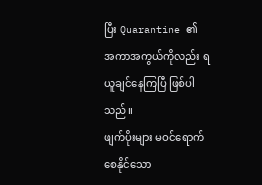ပြီး Quarantine ၏ အကာအကွယ်ကိုလည်း ရယူချင်နေကြပြီ ဖြစ်ပါသည်။
ဖျက်ပိုးများ မဝင်ရောက်စေနိုင်သော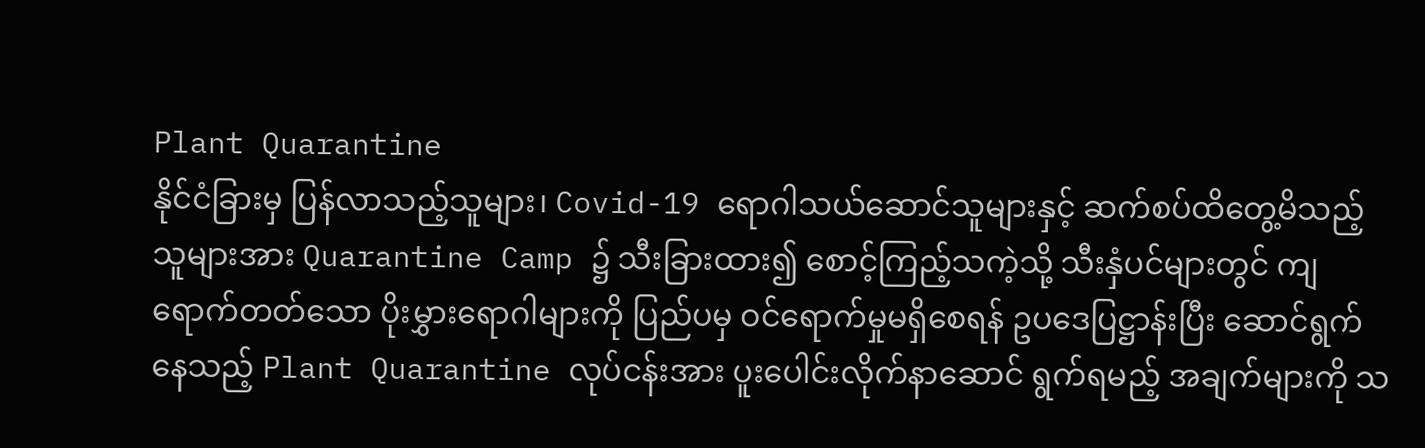Plant Quarantine
နိုင်ငံခြားမှ ပြန်လာသည့်သူများ၊ Covid-19 ရောဂါသယ်ဆောင်သူများနှင့် ဆက်စပ်ထိတွေ့မိသည့် သူများအား Quarantine Camp ၌ သီးခြားထား၍ စောင့်ကြည့်သကဲ့သို့ သီးနှံပင်များတွင် ကျရောက်တတ်သော ပိုးမွှားရောဂါများကို ပြည်ပမှ ဝင်ရောက်မှုမရှိစေရန် ဥပဒေပြဋ္ဌာန်းပြီး ဆောင်ရွက်နေသည့် Plant Quarantine လုပ်ငန်းအား ပူးပေါင်းလိုက်နာဆောင် ရွက်ရမည့် အချက်များကို သ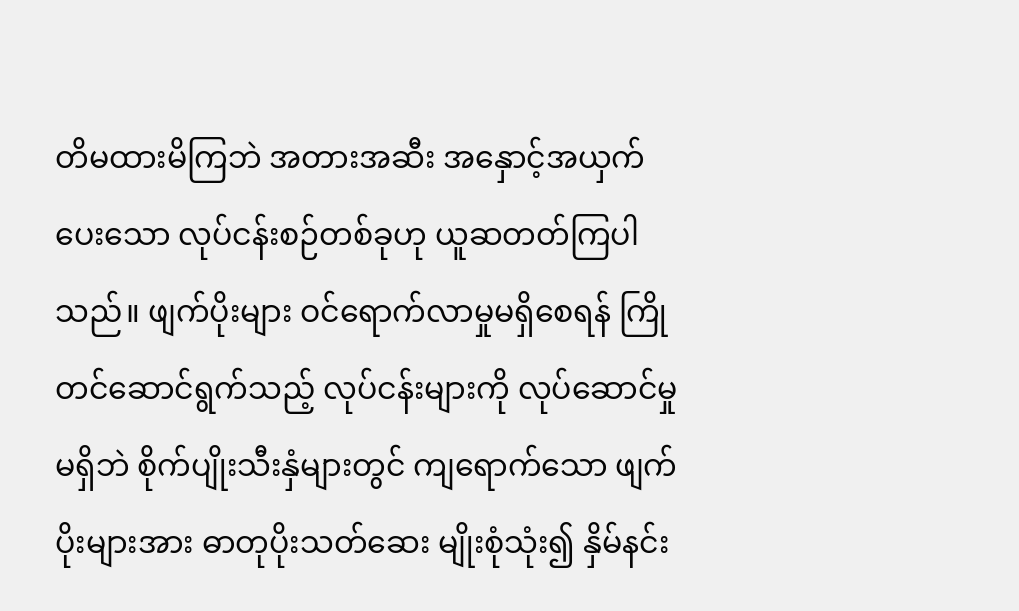တိမထားမိကြဘဲ အတားအဆီး အနှောင့်အယှက်ပေးသော လုပ်ငန်းစဉ်တစ်ခုဟု ယူဆတတ်ကြပါသည်။ ဖျက်ပိုးများ ဝင်ရောက်လာမှုမရှိစေရန် ကြိုတင်ဆောင်ရွက်သည့် လုပ်ငန်းများကို လုပ်ဆောင်မှုမရှိဘဲ စိုက်ပျိုးသီးနှံများတွင် ကျရောက်သော ဖျက်ပိုးများအား ဓာတုပိုးသတ်ဆေး မျိုးစုံသုံး၍ နှိမ်နင်း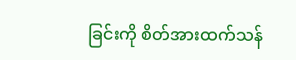ခြင်းကို စိတ်အားထက်သန်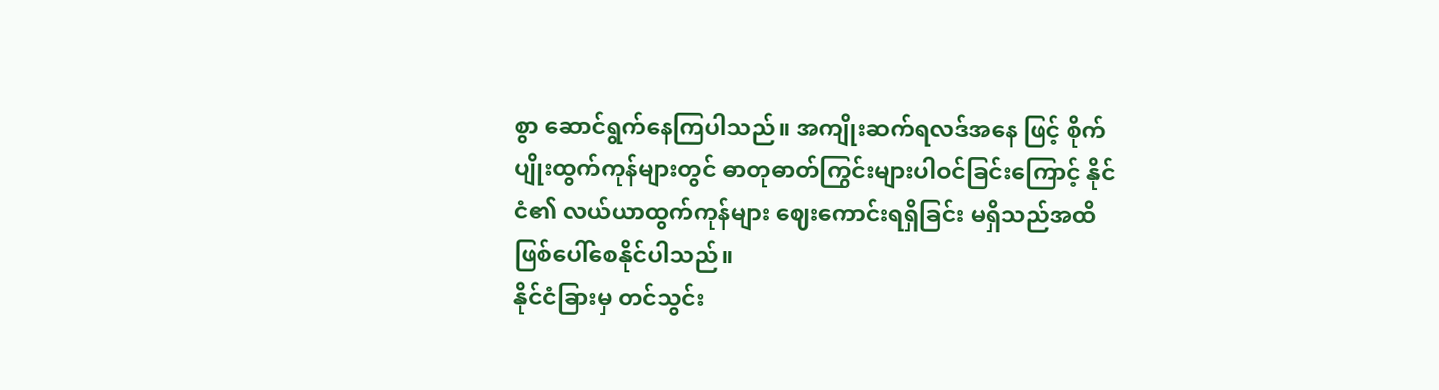စွာ ဆောင်ရွက်နေကြပါသည်။ အကျိုးဆက်ရလဒ်အနေ ဖြင့် စိုက်ပျိုးထွက်ကုန်များတွင် ဓာတုဓာတ်ကြွင်းများပါဝင်ခြင်းကြောင့် နိုင်ငံ၏ လယ်ယာထွက်ကုန်များ ဈေးကောင်းရရှိခြင်း မရှိသည်အထိ ဖြစ်ပေါ်စေနိုင်ပါသည်။
နိုင်ငံခြားမှ တင်သွင်း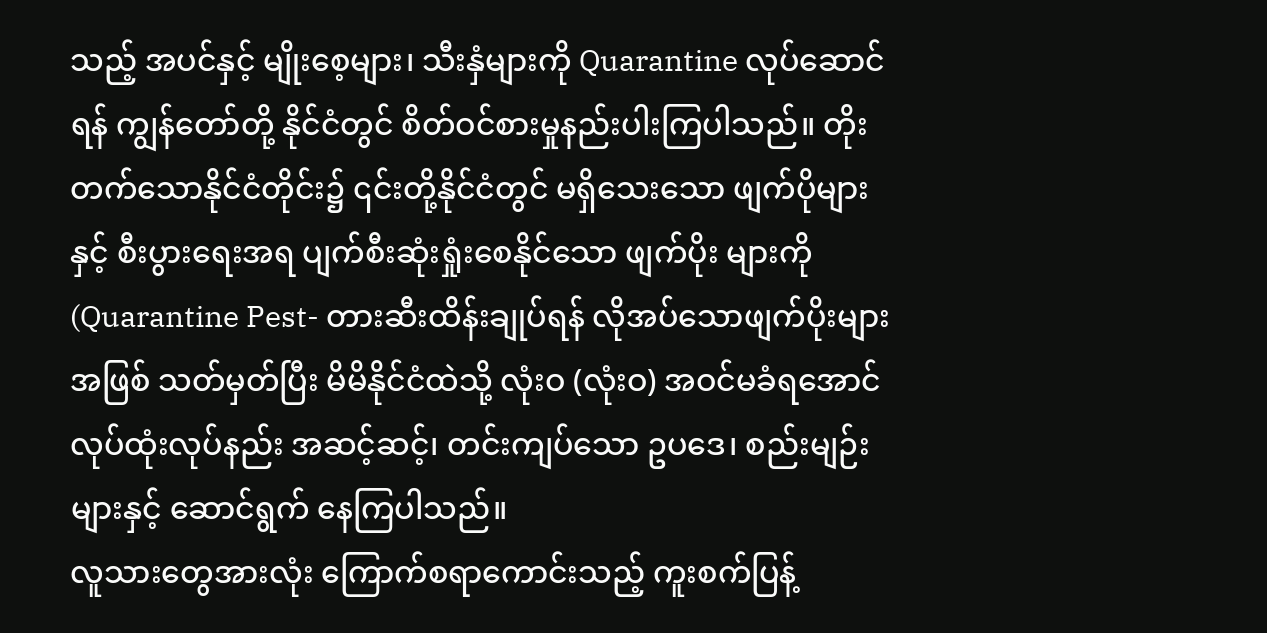သည့် အပင်နှင့် မျိုးစေ့များ၊ သီးနှံများကို Quarantine လုပ်ဆောင်ရန် ကျွန်တော်တို့ နိုင်ငံတွင် စိတ်ဝင်စားမှုနည်းပါးကြပါသည်။ တိုးတက်သောနိုင်ငံတိုင်း၌ ၎င်းတို့နိုင်ငံတွင် မရှိသေးသော ဖျက်ပိုများနှင့် စီးပွားရေးအရ ပျက်စီးဆုံးရှုံးစေနိုင်သော ဖျက်ပိုး များကို(Quarantine Pest- တားဆီးထိန်းချုပ်ရန် လိုအပ်သောဖျက်ပိုးများအဖြစ် သတ်မှတ်ပြီး မိမိနိုင်ငံထဲသို့ လုံးဝ (လုံးဝ) အဝင်မခံရအောင် လုပ်ထုံးလုပ်နည်း အဆင့်ဆင့်၊ တင်းကျပ်သော ဥပဒေ၊ စည်းမျဉ်းများနှင့် ဆောင်ရွက် နေကြပါသည်။
လူသားတွေအားလုံး ကြောက်စရာကောင်းသည့် ကူးစက်ပြန့်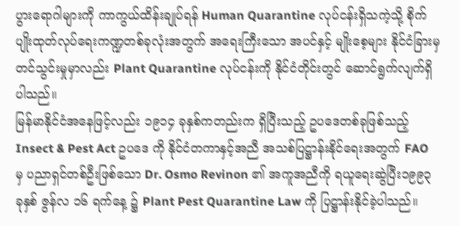ပွားရောဂါများကို ကာကွယ်ထိန်းချုပ်ရန် Human Quarantine လုပ်ငန်းရှိသကဲ့သို့ စိုက်ပျိုးထုတ်လုပ်ရေးကဏ္ဍတစ်ခုလုံးအတွက် အရေးကြီးသော အပင်နှင့် မျိုးစေ့များ နိုင်ငံခြားမှ တင်သွင်းမှုမှာလည်း Plant Quarantine လုပ်ငန်းကို နိုင်ငံတိုင်းတွင် ဆောင်ရွက်လျက်ရှိပါသည်။
မြန်မာနိုင်ငံအနေဖြင့်လည်း ၁၉၁၄ ခုနှစ်ကတည်းက ရှိပြီးသည့် ဥပဒေတစ်ခုဖြစ်သည့် Insect & Pest Act ဥပဒေ ကို နိုင်ငံတကာနှင့်အညီ အသစ်ပြဋ္ဌာန်းနိုင်ရေးအတွက် FAO မှ ပညာရှင်တစ်ဦးဖြစ်သော Dr. Osmo Revinon ၏ အကူအညီကို ရယူရေးဆွဲပြီး၁၉၉၃ ခုနှစ် ဇွန်လ ၁၆ ရက်နေ့ ၌ Plant Pest Quarantine Law ကို ပြဋ္ဌာန်းနိုင်ခဲ့ပါသည်။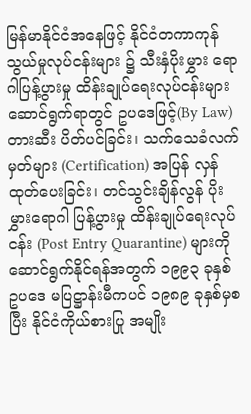မြန်မာနိုင်ငံအနေဖြင့် နိုင်ငံတကာကုန်သွယ်မှုလုပ်ငန်းများ ၌ သီးနှံပိုးမွှား ရောဂါပြန့်ပွားမှု ထိန်းချုပ်ရေးလုပ်ငန်းများ ဆောင်ရွက်ရာတွင် ဥပဒေဖြင့်(By Law) တားဆီး ပိတ်ပင်ခြင်း၊ သက်သေခံလက်မှတ်များ (Certification) အပြန် လှန်ထုတ်ပေးခြင်း၊ တင်သွင်းချိန်လွန် ပိုးမွှားရောဂါ ပြန့်ပွားမှု ထိန်းချုပ်ရေးလုပ်ငန်း (Post Entry Quarantine) များကို ဆောင်ရွက်နိုင်ရန်အတွက် ၁၉၉၃ ခုနှစ် ဥပဒေ မပြဋ္ဌာန်းမီကပင် ၁၉၈၉ ခုနှစ်မှစပြီး နိုင်ငံကိုယ်စားပြု အမျိုး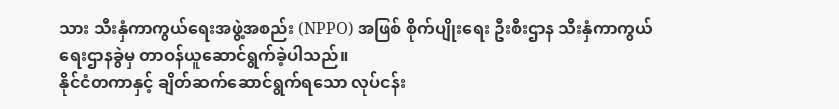သား သီးနှံကာကွယ်ရေးအဖွဲ့အစည်း (NPPO) အဖြစ် စိုက်ပျိုးရေး ဦးစီးဌာန သီးနှံကာကွယ်ရေးဌာနခွဲမှ တာဝန်ယူဆောင်ရွက်ခဲ့ပါသည်။
နိုင်ငံတကာနှင့် ချိတ်ဆက်ဆောင်ရွက်ရသော လုပ်ငန်း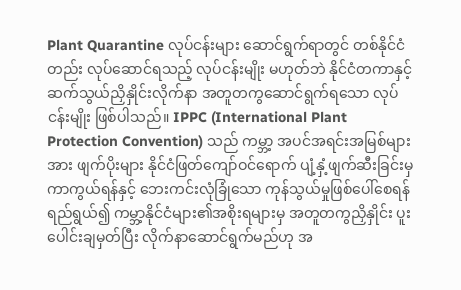Plant Quarantine လုပ်ငန်းများ ဆောင်ရွက်ရာတွင် တစ်နိုင်ငံတည်း လုပ်ဆောင်ရသည့် လုပ်ငန်းမျိုး မဟုတ်ဘဲ နိုင်ငံတကာနှင့် ဆက်သွယ်ညှိနှိုင်းလိုက်နာ အတူတကွဆောင်ရွက်ရသော လုပ်ငန်းမျိုး ဖြစ်ပါသည်။ IPPC (International Plant Protection Convention) သည် ကမ္ဘာ့ အပင်အရင်းအမြစ်များအား ဖျက်ပိုးများ နိုင်ငံဖြတ်ကျော်ဝင်ရောက် ပျံ့နှံ့ဖျက်ဆီးခြင်းမှ ကာကွယ်ရန်နှင့် ဘေးကင်းလုံခြုံသော ကုန်သွယ်မှုဖြစ်ပေါ်စေရန် ရည်ရွယ်၍ ကမ္ဘာ့နိုင်ငံများ၏အစိုးရများမှ အတူတကွညှိနှိုင်း ပူးပေါင်းချမှတ်ပြီး လိုက်နာဆောင်ရွက်မည်ဟု အ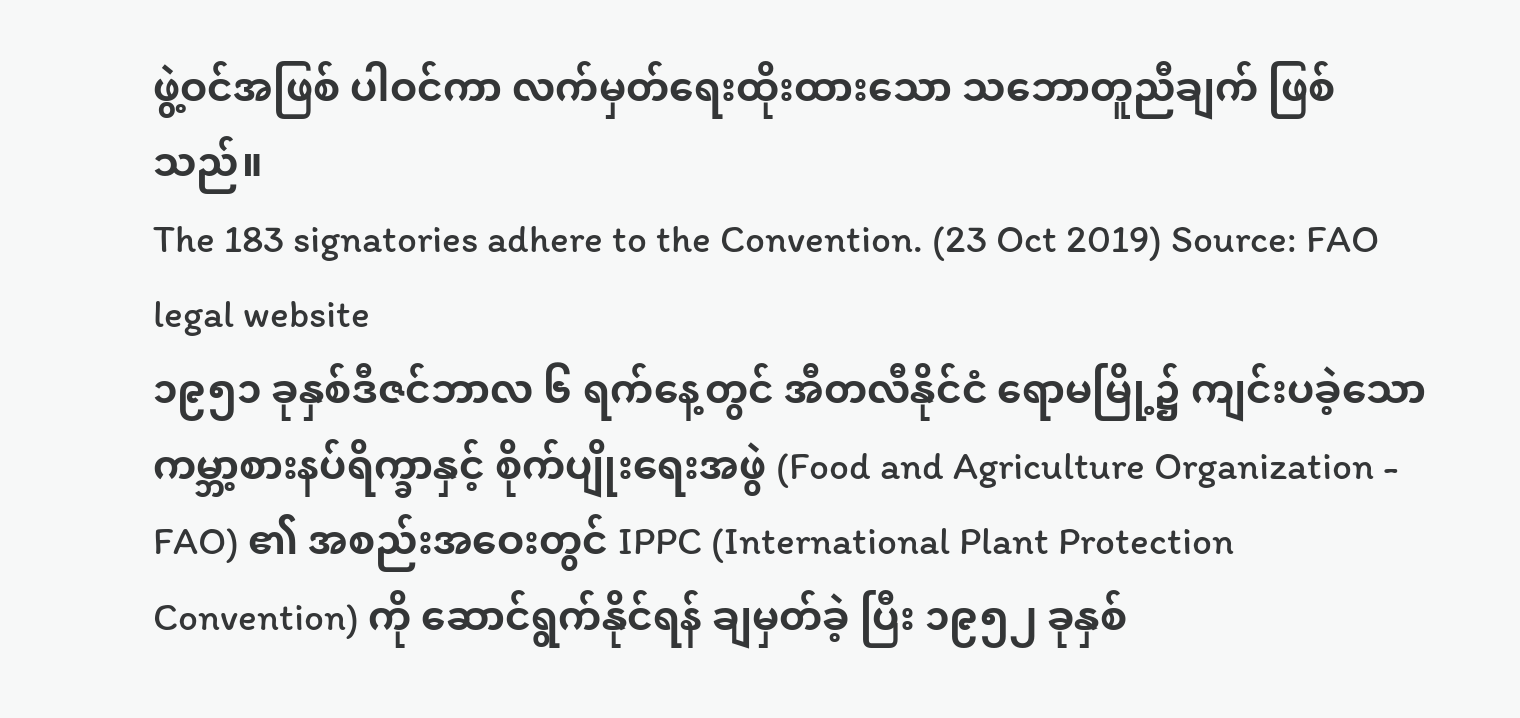ဖွဲ့ဝင်အဖြစ် ပါဝင်ကာ လက်မှတ်ရေးထိုးထားသော သဘောတူညီချက် ဖြစ်သည်။
The 183 signatories adhere to the Convention. (23 Oct 2019) Source: FAO legal website
၁၉၅၁ ခုနှစ်ဒီဇင်ဘာလ ၆ ရက်နေ့တွင် အီတလီနိုင်ငံ ရောမမြို့၌ ကျင်းပခဲ့သော ကမ္ဘာ့စားနပ်ရိက္ခာနှင့် စိုက်ပျိုးရေးအဖွဲ (Food and Agriculture Organization - FAO) ၏ အစည်းအဝေးတွင် IPPC (International Plant Protection Convention) ကို ဆောင်ရွက်နိုင်ရန် ချမှတ်ခဲ့ ပြီး ၁၉၅၂ ခုနှစ်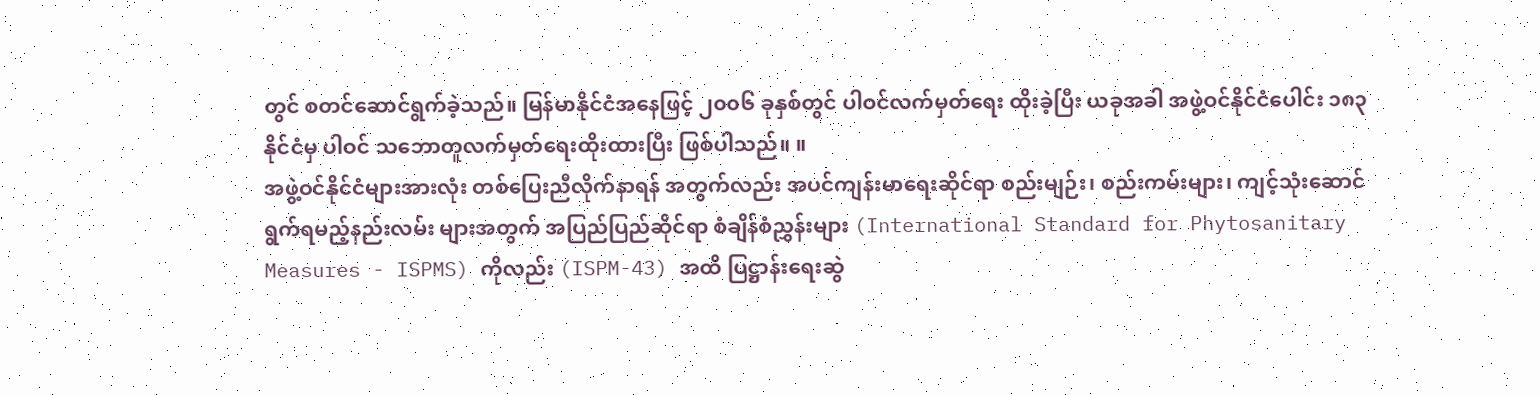တွင် စတင်ဆောင်ရွက်ခဲ့သည်။ မြန်မာနိုင်ငံအနေဖြင့် ၂၀၀၆ ခုနှစ်တွင် ပါဝင်လက်မှတ်ရေး ထိုးခဲ့ပြီး ယခုအခါ အဖွဲ့ဝင်နိုင်ငံပေါင်း ၁၈၃ နိုင်ငံမှ ပါဝင် သဘောတူလက်မှတ်ရေးထိုးထားပြီး ဖြစ်ပါသည်။ ။
အဖွဲ့ဝင်နိုင်ငံများအားလုံး တစ်ပြေးညီလိုက်နာရန် အတွက်လည်း အပင်ကျန်းမာရေးဆိုင်ရာ စည်းမျဉ်း၊ စည်းကမ်းများ၊ ကျင့်သုံးဆောင်ရွက်ရမည့်နည်းလမ်း များအတွက် အပြည်ပြည်ဆိုင်ရာ စံချိန်စံညွှန်းများ (International Standard for Phytosanitary Measures - ISPMS) ကိုလည်း (ISPM-43) အထိ ပြဋ္ဌာန်းရေးဆွဲ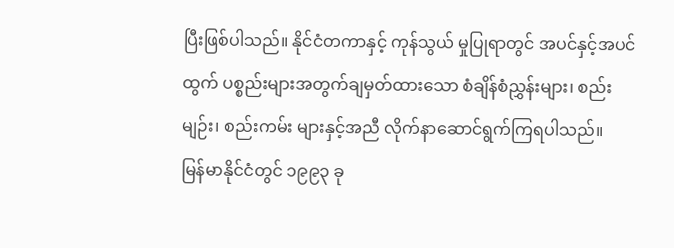ပြီးဖြစ်ပါသည်။ နိုင်ငံတကာနှင့် ကုန်သွယ် မှုပြုရာတွင် အပင်နှင့်အပင်ထွက် ပစ္စည်းများအတွက်ချမှတ်ထားသော စံချိန်စံညွှန်းများ၊ စည်းမျဉ်း၊ စည်းကမ်း များနှင့်အညီ လိုက်နာဆောင်ရွက်ကြရပါသည်။
မြန်မာနိုင်ငံတွင် ၁၉၉၃ ခု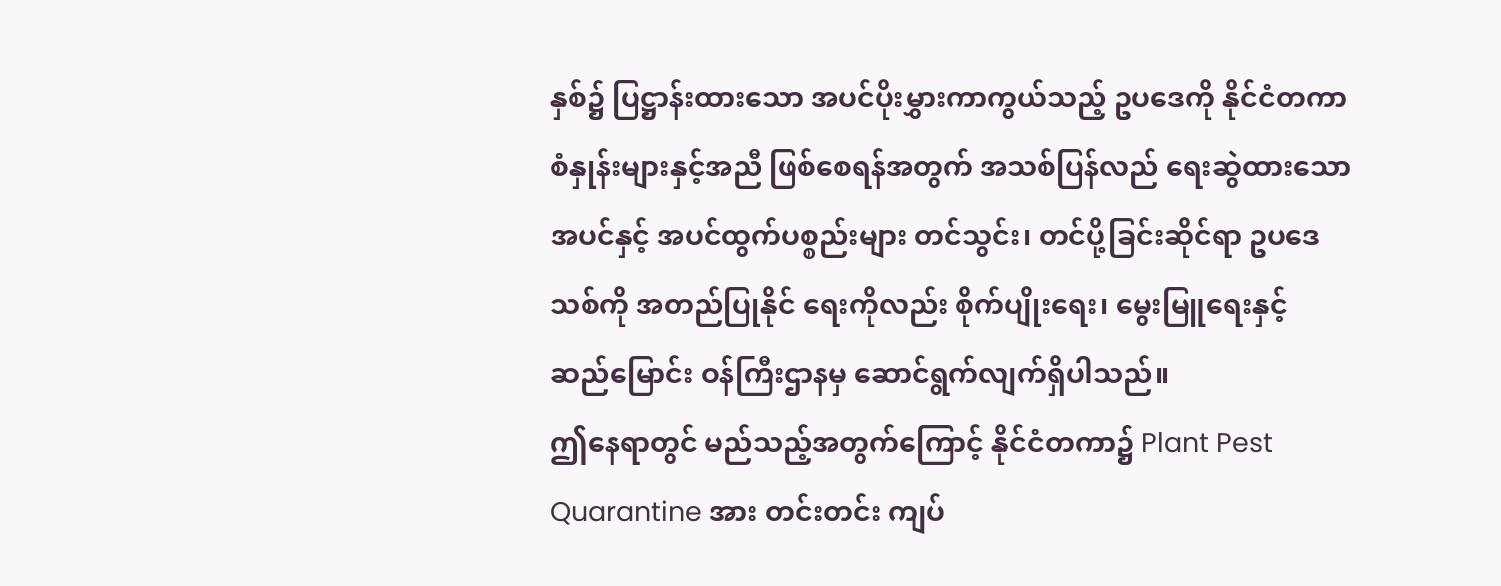နှစ်၌ ပြဋ္ဌာန်းထားသော အပင်ပိုးမွှားကာကွယ်သည့် ဥပဒေကို နိုင်ငံတကာ စံနှုန်းများနှင့်အညီ ဖြစ်စေရန်အတွက် အသစ်ပြန်လည် ရေးဆွဲထားသော အပင်နှင့် အပင်ထွက်ပစ္စည်းများ တင်သွင်း၊ တင်ပို့ခြင်းဆိုင်ရာ ဥပဒေသစ်ကို အတည်ပြုနိုင် ရေးကိုလည်း စိုက်ပျိုးရေး၊ မွေးမြူရေးနှင့် ဆည်မြောင်း ဝန်ကြီးဌာနမှ ဆောင်ရွက်လျက်ရှိပါသည်။
ဤနေရာတွင် မည်သည့်အတွက်ကြောင့် နိုင်ငံတကာ၌ Plant Pest Quarantine အား တင်းတင်း ကျပ်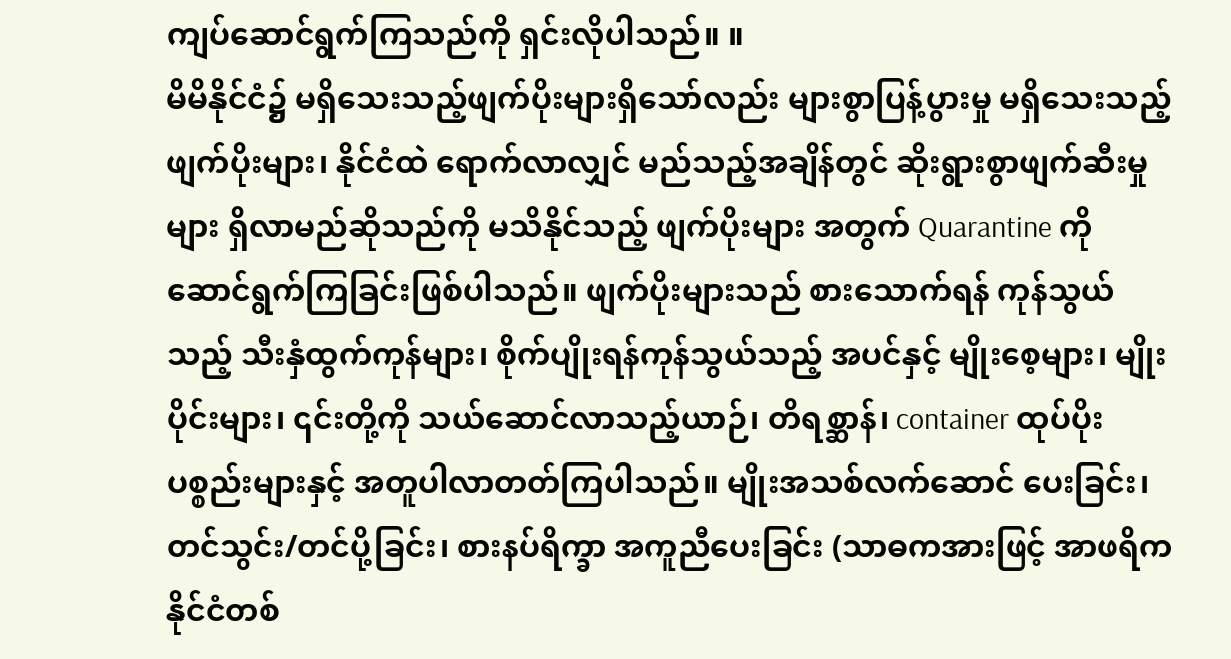ကျပ်ဆောင်ရွက်ကြသည်ကို ရှင်းလိုပါသည်။ ။
မိမိနိုင်ငံ၌ မရှိသေးသည့်ဖျက်ပိုးများရှိသော်လည်း များစွာပြန့်ပွားမှု မရှိသေးသည့်ဖျက်ပိုးများ၊ နိုင်ငံထဲ ရောက်လာလျှင် မည်သည့်အချိန်တွင် ဆိုးရွားစွာဖျက်ဆီးမှုများ ရှိလာမည်ဆိုသည်ကို မသိနိုင်သည့် ဖျက်ပိုးများ အတွက် Quarantine ကို ဆောင်ရွက်ကြခြင်းဖြစ်ပါသည်။ ဖျက်ပိုးများသည် စားသောက်ရန် ကုန်သွယ်သည့် သီးနှံထွက်ကုန်များ၊ စိုက်ပျိုးရန်ကုန်သွယ်သည့် အပင်နှင့် မျိုးစေ့များ၊ မျိုးပိုင်းများ၊ ၎င်းတို့ကို သယ်ဆောင်လာသည့်ယာဉ်၊ တိရစ္ဆာန်၊ container ထုပ်ပိုးပစ္စည်းများနှင့် အတူပါလာတတ်ကြပါသည်။ မျိုးအသစ်လက်ဆောင် ပေးခြင်း၊ တင်သွင်း/တင်ပို့ခြင်း၊ စားနပ်ရိက္ခာ အကူညီပေးခြင်း (သာဓကအားဖြင့် အာဖရိကနိုင်ငံတစ်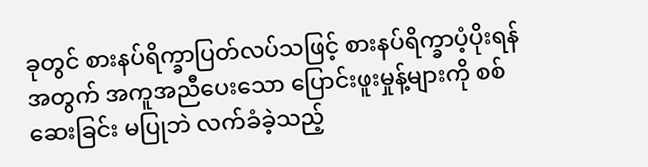ခုတွင် စားနပ်ရိက္ခာပြတ်လပ်သဖြင့် စားနပ်ရိက္ခာပံ့ပိုးရန်အတွက် အကူအညီပေးသော ပြောင်းဖူးမှုန့်များကို စစ်ဆေးခြင်း မပြုဘဲ လက်ခံခဲ့သည့်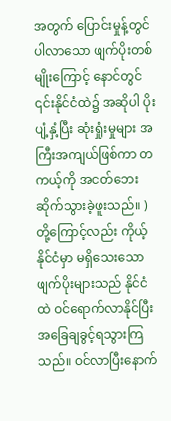အတွက် ပြောင်းမှုန့်တွင်ပါလာသော ဖျက်ပိုးတစ်မျိုးကြောင့် နောင်တွင် ၎င်းနိုင်ငံထဲ၌ အဆိုပါ ပိုးပျံ့နှံ့ပြီး ဆုံးရှုံးမှုများ အကြီးအကျယ်ဖြစ်ကာ တကယ့်ကို အငတ်ဘေး ဆိုက်သွားခဲ့ဖူးသည်။ )တို့ကြောင့်လည်း ကိုယ့်နိုင်ငံမှာ မရှိသေးသော ဖျက်ပိုးများသည် နိုင်ငံထဲ ဝင်ရောက်လာနိုင်ပြီး အခြေချခွင့်ရသွားကြသည်။ ဝင်လာပြီးနောက်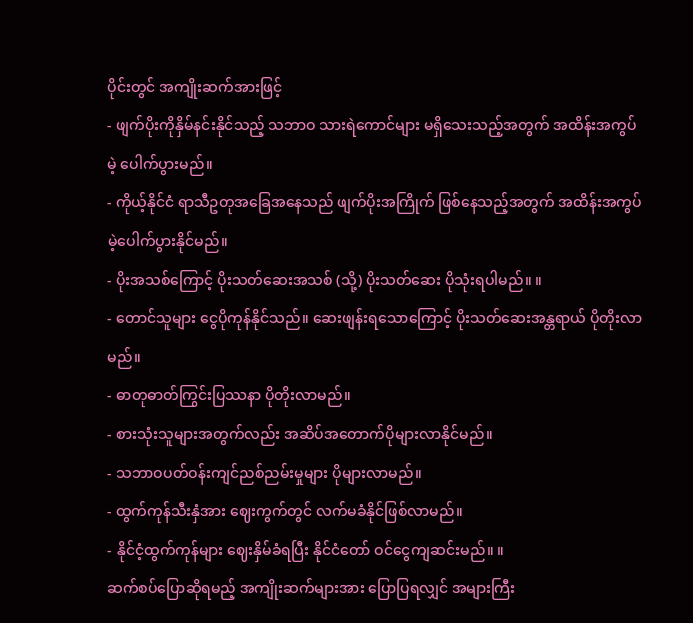ပိုင်းတွင် အကျိုးဆက်အားဖြင့်
- ဖျက်ပိုးကိုနှိမ်နင်းနိုင်သည့် သဘာဝ သားရဲကောင်များ မရှိသေးသည့်အတွက် အထိန်းအကွပ်မဲ့ ပေါက်ပွားမည်။
- ကိုယ့်နိုင်ငံ ရာသီဥတုအခြေအနေသည် ဖျက်ပိုးအကြိုက် ဖြစ်နေသည့်အတွက် အထိန်းအကွပ်မဲ့ပေါက်ပွားနိုင်မည်။
- ပိုးအသစ်ကြောင့် ပိုးသတ်ဆေးအသစ် (သို့) ပိုးသတ်ဆေး ပိုသုံးရပါမည်။ ။
- တောင်သူများ ငွေပိုကုန်နိုင်သည်။ ဆေးဖျန်းရသောကြောင့် ပိုးသတ်ဆေးအန္တရာယ် ပိုတိုးလာမည်။
- ဓာတုဓာတ်ကြွင်းပြဿနာ ပိုတိုးလာမည်။
- စားသုံးသူများအတွက်လည်း အဆိပ်အတောက်ပိုများလာနိုင်မည်။
- သဘာဝပတ်ဝန်းကျင်ညစ်ညမ်းမှုများ ပိုများလာမည်။
- ထွက်ကုန်သီးနှံအား ဈေးကွက်တွင် လက်မခံနိုင်ဖြစ်လာမည်။
- နိုင်ငံ့ထွက်ကုန်များ ဈေးနှိမ်ခံရပြီး နိုင်ငံတော် ဝင်ငွေကျဆင်းမည်။ ။
ဆက်စပ်ပြောဆိုရမည့် အကျိုးဆက်များအား ပြောပြရလျှင် အများကြီး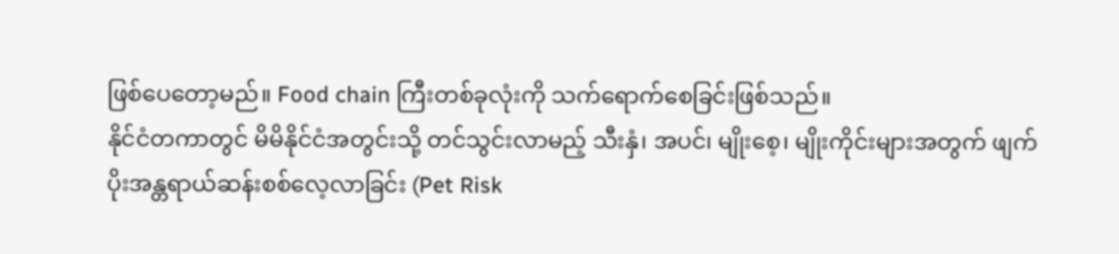ဖြစ်ပေတော့မည်။ Food chain ကြီးတစ်ခုလုံးကို သက်ရောက်စေခြင်းဖြစ်သည်။
နိုင်ငံတကာတွင် မိမိနိုင်ငံအတွင်းသို့ တင်သွင်းလာမည့် သီးနှံ၊ အပင်၊ မျိုးစေ့၊ မျိုးကိုင်းများအတွက် ဖျက်ပိုးအန္တရာယ်ဆန်းစစ်လေ့လာခြင်း (Pet Risk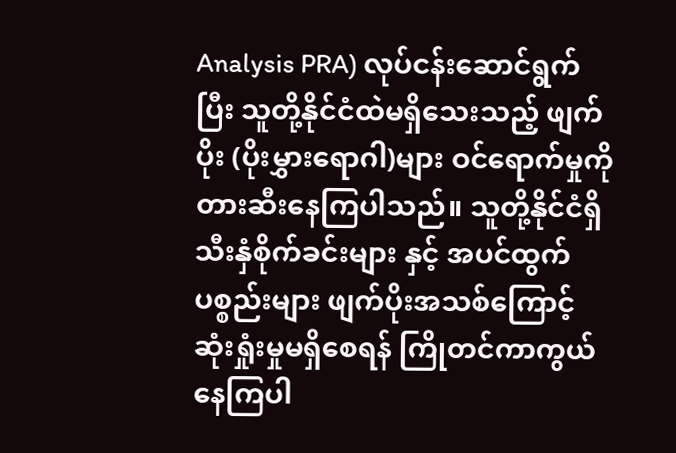Analysis PRA) လုပ်ငန်းဆောင်ရွက်ပြီး သူတို့နိုင်ငံထဲမရှိသေးသည့် ဖျက်ပိုး (ပိုးမွှားရောဂါ)များ ဝင်ရောက်မှုကို တားဆီးနေကြပါသည်။ သူတို့နိုင်ငံရှိသီးနှံစိုက်ခင်းများ နှင့် အပင်ထွက်ပစ္စည်းများ ဖျက်ပိုးအသစ်ကြောင့် ဆုံးရှုံးမှုမရှိစေရန် ကြိုတင်ကာကွယ်နေကြပါ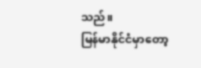သည်။
မြန်မာနိုင်ငံမှာတော့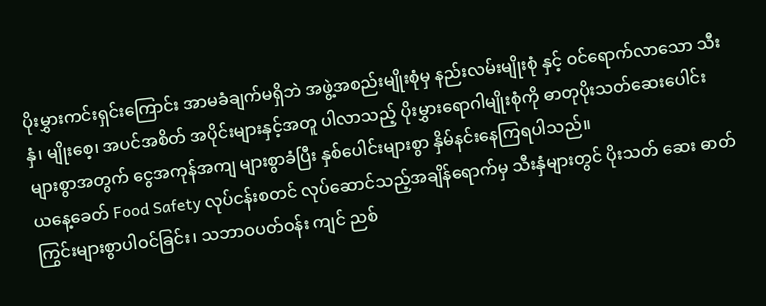ပိုးမွှားကင်းရှင်းကြောင်း အာမခံချက်မရှိဘဲ အဖွဲ့အစည်းမျိုးစုံမှ နည်းလမ်းမျိုးစုံ နှင့် ဝင်ရောက်လာသော သီးနှံ၊ မျိုးစေ့၊ အပင်အစိတ် အပိုင်းများနှင့်အတူ ပါလာသည့် ပိုးမွှားရောဂါမျိုးစုံကို ဓာတုပိုးသတ်ဆေးပေါင်းများစွာအတွက် ငွေအကုန်အကျ များစွာခံပြီး နှစ်ပေါင်းများစွာ နှိမ်နင်းနေကြရပါသည်။
ယနေ့ခေတ် Food Safety လုပ်ငန်းစတင် လုပ်ဆောင်သည့်အချိန်ရောက်မှ သီးနှံများတွင် ပိုးသတ် ဆေး ဓာတ်ကြွင်းများစွာပါဝင်ခြင်း၊ သဘာဝပတ်ဝန်း ကျင် ညစ်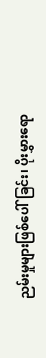ညမ်းမှုများဖြစ်ပေါ်ခြင်း၊ ပိုးမွှားရော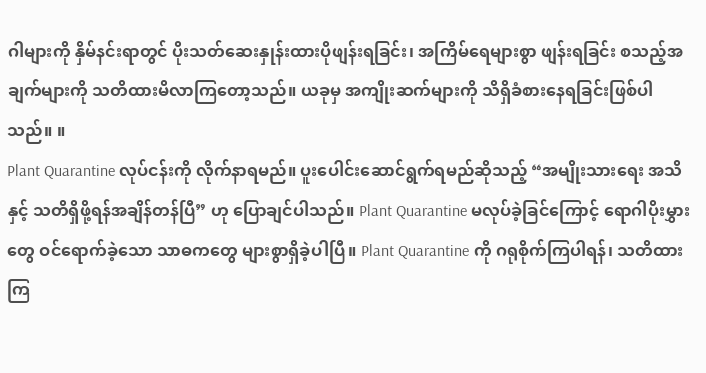ဂါများကို နှိမ်နင်းရာတွင် ပိုးသတ်ဆေးနှုန်းထားပိုဖျန်းရခြင်း၊ အကြိမ်ရေများစွာ ဖျန်းရခြင်း စသည့်အချက်များကို သတိထားမိလာကြတော့သည်။ ယခုမှ အကျိုးဆက်များကို သိရှိခံစားနေရခြင်းဖြစ်ပါသည်။ ။
Plant Quarantine လုပ်ငန်းကို လိုက်နာရမည်။ ပူးပေါင်းဆောင်ရွက်ရမည်ဆိုသည့် “အမျိုးသားရေး အသိနှင့် သတိရှိဖို့ရန်အချိန်တန်ပြီ” ဟု ပြောချင်ပါသည်။ Plant Quarantine မလုပ်ခဲ့ခြင်ကြောင့် ရောဂါပိုးမွှားတွေ ဝင်ရောက်ခဲ့သော သာဓကတွေ များစွာရှိခဲ့ပါပြီ။ Plant Quarantine ကို ဂရုစိုက်ကြပါရန်၊ သတိထားကြ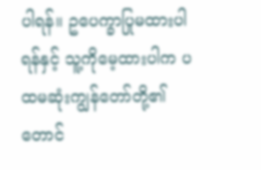ပါရန်။ ဥပေက္ခာပြုမထားပါရန်နှင့် သူ့ကိုမေ့ထားပါက ပထမဆုံးကျွန်တော်တို့၏ တောင်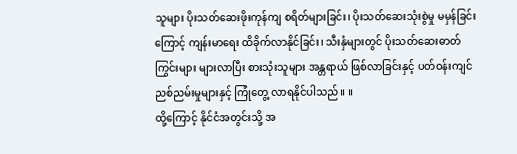သူများ ပိုးသတ်ဆေးဖိုးကုန်ကျ စရိတ်များခြင်း၊ ပိုးသတ်ဆေးသုံးစွဲမှု မမှန်ခြင်းကြောင့် ကျန်းမာရေး ထိခိုက်လာနိုင်ခြင်း၊ သီးနှံများတွင် ပိုးသတ်ဆေးဓာတ်ကြွင်းများ များလာပြီး စားသုံးသူများ အန္တရာယ် ဖြစ်လာခြင်းနှင့် ပတ်ဝန်းကျင်ညစ်ညမ်းမှုများနှင့် ကြုံတွေ့ လာရနိုင်ပါသည်။ ။
ထို့ကြောင့် နိုင်ငံအတွင်းသို့ အ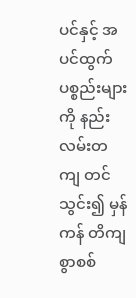ပင်နှင့် အပင်ထွက် ပစ္စည်းများကို နည်းလမ်းတကျ တင်သွင်း၍ မှန်ကန် တိကျစွာစစ်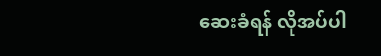ဆေးခံရန် လိုအပ်ပါ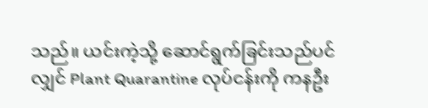သည်။ ယင်းကဲ့သို့ ဆောင်ရွက်ခြင်းသည်ပင်လျှင် Plant Quarantine လုပ်ငန်းကို ကနဦး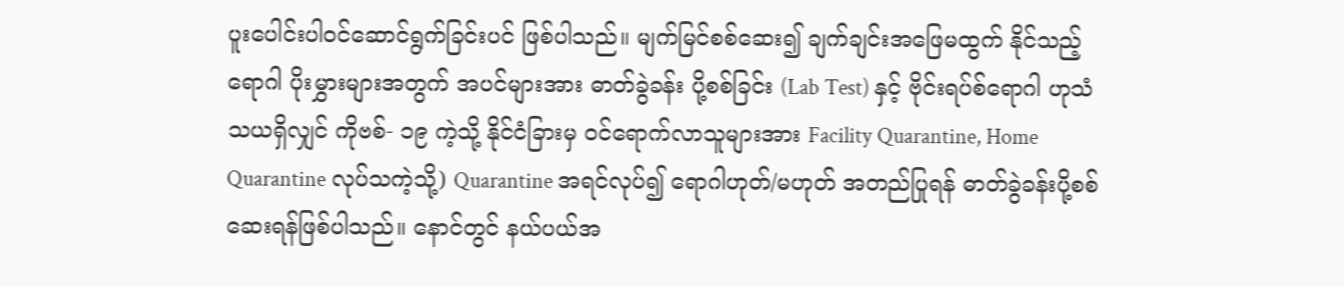ပူးပေါင်းပါဝင်ဆောင်ရွက်ခြင်းပင် ဖြစ်ပါသည်။ မျက်မြင်စစ်ဆေး၍ ချက်ချင်းအဖြေမထွက် နိုင်သည့် ရောဂါ ပိုးမွှားများအတွက် အပင်များအား ဓာတ်ခွဲခန်း ပို့စစ်ခြင်း (Lab Test) နှင့် ဗိုင်းရပ်စ်ရောဂါ ဟုသံသယရှိလျှင် ကိုဗစ်- ၁၉ ကဲ့သို့ နိုင်ငံခြားမှ ဝင်ရောက်လာသူများအား Facility Quarantine, Home Quarantine လုပ်သကဲ့သို့) Quarantine အရင်လုပ်၍ ရောဂါဟုတ်/မဟုတ် အတည်ပြုရန် ဓာတ်ခွဲခန်းပို့စစ်ဆေးရန်ဖြစ်ပါသည်။ နောင်တွင် နယ်ပယ်အ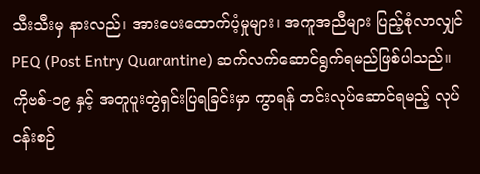သီးသီးမှ နားလည်၊ အားပေးထောက်ပံ့မှုများ၊ အကူအညီများ ပြည့်စုံလာလျှင် PEQ (Post Entry Quarantine) ဆက်လက်ဆောင်ရွက်ရမည်ဖြစ်ပါသည်။
ကိုဗစ်-၁၉ နှင့် အတူပူးတွဲရှင်းပြရခြင်းမှာ ကွာရန် တင်းလုပ်ဆောင်ရမည့် လုပ်ငန်းစဉ်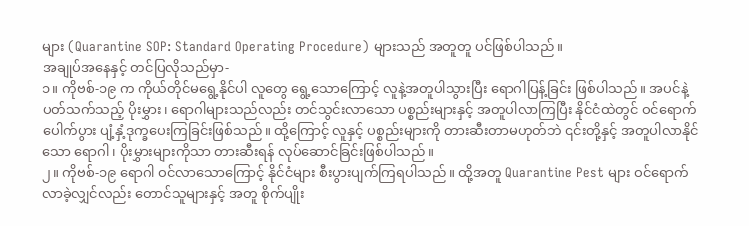များ (Quarantine SOP: Standard Operating Procedure) များသည် အတူတူ ပင်ဖြစ်ပါသည်။
အချုပ်အနေနှင့် တင်ပြလိုသည်မှာ-
၁။ ကိုဗစ်-၁၉ က ကိုယ်တိုင်မရွေ့နိုင်ပါ လူတွေ ရွေ့သောကြောင့် လူနဲ့အတူပါသွားပြီး ရောဂါပြန့်ခြင်း ဖြစ်ပါသည်။ အပင်နဲ့ပတ်သက်သည့် ပိုးမွှား၊ ရောဂါများသည်လည်း တင်သွင်းလာသော ပစ္စည်းများနှင့် အတူပါလာကြပြီး နိုင်ငံထဲတွင် ဝင်ရောက်ပေါက်ပွား ပျံ့နှံ့ဒုက္ခပေးကြခြင်းဖြစ်သည်။ ထို့ကြောင့် လူနှင့် ပစ္စည်းများကို တားဆီးတာမဟုတ်ဘဲ ၎င်းတို့နှင့် အတူပါလာနိုင်သော ရောဂါ၊ ပိုးမွှားများကိုသာ တားဆီးရန် လုပ်ဆောင်ခြင်းဖြစ်ပါသည်။
၂။ ကိုဗစ်-၁၉ ရောဂါ ဝင်လာသောကြောင့် နိုင်ငံများ စီးပွားပျက်ကြရပါသည်။ ထို့အတူ Quarantine Pest များ ဝင်ရောက်လာခဲ့လျှင်လည်း တောင်သူများနှင့် အတူ စိုက်ပျိုး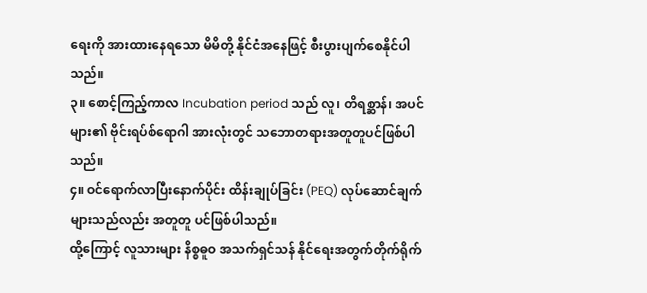ရေးကို အားထားနေရသော မိမိတို့ နိုင်ငံအနေဖြင့် စီးပွားပျက်စေနိုင်ပါသည်။
၃။ စောင့်ကြည့်ကာလ Incubation period သည် လူ၊ တိရစ္ဆာန်၊ အပင်များ၏ ဗိုင်းရပ်စ်ရောဂါ အားလုံးတွင် သဘောတရားအတူတူပင်ဖြစ်ပါသည်။
၄။ ဝင်ရောက်လာပြီးနောက်ပိုင်း ထိန်းချုပ်ခြင်း (PEQ) လုပ်ဆောင်ချက်များသည်လည်း အတူတူ ပင်ဖြစ်ပါသည်။
ထို့ကြောင့် လူသားများ နိစ္စဓူဝ အသက်ရှင်သန် နိုင်ရေးအတွက်တိုက်ရိုက်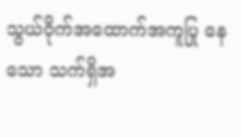သွယ်ဝိုက်အထောက်အကူပြု နေသော သက်ရှိအ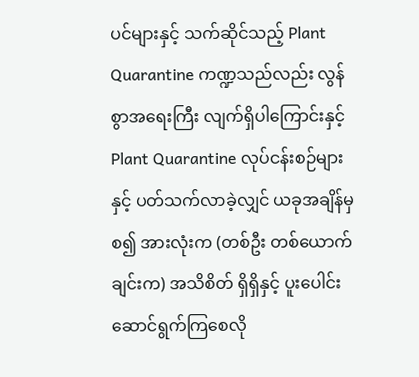ပင်များနှင့် သက်ဆိုင်သည့် Plant Quarantine ကဏ္ဍသည်လည်း လွန်စွာအရေးကြီး လျက်ရှိပါကြောင်းနှင့် Plant Quarantine လုပ်ငန်းစဉ်များနှင့် ပတ်သက်လာခဲ့လျှင် ယခုအချိန်မှစ၍ အားလုံးက (တစ်ဦး တစ်ယောက်ချင်းက) အသိစိတ် ရှိရှိနှင့် ပူးပေါင်း ဆောင်ရွက်ကြစေလို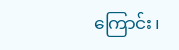ကြောင်း၊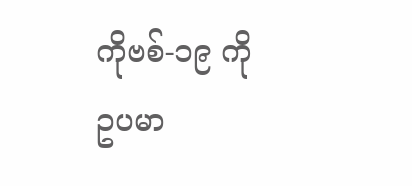ကိုဗစ်-၁၉ ကို ဥပမာ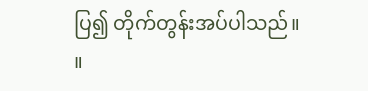ပြ၍ တိုက်တွန်းအပ်ပါသည်။ ။